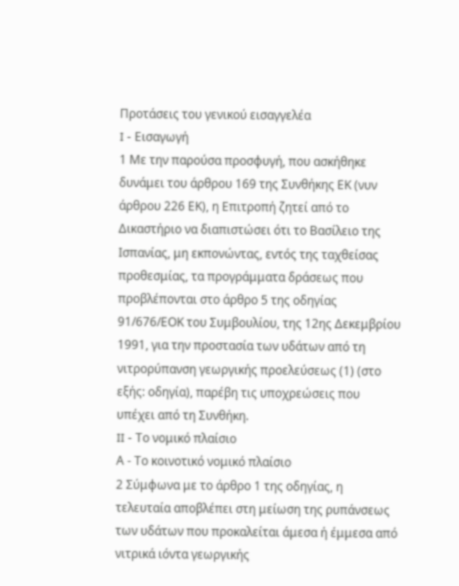Προτάσεις του γενικού εισαγγελέα
I - Εισαγωγή
1 Με την παρούσα προσφυγή, που ασκήθηκε δυνάμει του άρθρου 169 της Συνθήκης ΕΚ (νυν άρθρου 226 ΕΚ), η Επιτροπή ζητεί από το Δικαστήριο να διαπιστώσει ότι το Βασίλειο της Ισπανίας, μη εκπονώντας, εντός της ταχθείσας προθεσμίας, τα προγράμματα δράσεως που προβλέπονται στο άρθρο 5 της οδηγίας 91/676/ΕΟΚ του Συμβουλίου, της 12ης Δεκεμβρίου 1991, για την προστασία των υδάτων από τη νιτρορύπανση γεωργικής προελεύσεως (1) (στο εξής: οδηγία), παρέβη τις υποχρεώσεις που υπέχει από τη Συνθήκη.
II - Το νομικό πλαίσιο
Α - Το κοινοτικό νομικό πλαίσιο
2 Σύμφωνα με το άρθρο 1 της οδηγίας, η τελευταία αποβλέπει στη μείωση της ρυπάνσεως των υδάτων που προκαλείται άμεσα ή έμμεσα από νιτρικά ιόντα γεωργικής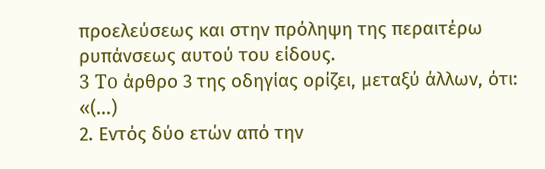προελεύσεως και στην πρόληψη της περαιτέρω ρυπάνσεως αυτού του είδους.
3 To άρθρο 3 της οδηγίας ορίζει, μεταξύ άλλων, ότι:
«(...)
2. Εντός δύο ετών από την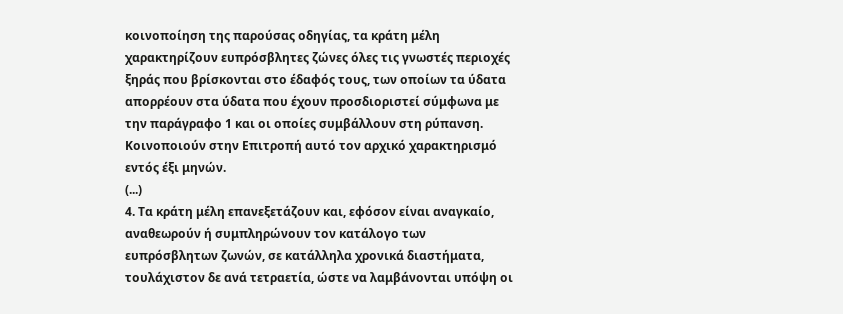κοινοποίηση της παρούσας οδηγίας, τα κράτη μέλη χαρακτηρίζουν ευπρόσβλητες ζώνες όλες τις γνωστές περιοχές ξηράς που βρίσκονται στο έδαφός τους, των οποίων τα ύδατα απορρέουν στα ύδατα που έχουν προσδιοριστεί σύμφωνα με την παράγραφο 1 και οι οποίες συμβάλλουν στη ρύπανση. Κοινοποιούν στην Επιτροπή αυτό τον αρχικό χαρακτηρισμό εντός έξι μηνών.
(...)
4. Τα κράτη μέλη επανεξετάζουν και, εφόσον είναι αναγκαίο, αναθεωρούν ή συμπληρώνουν τον κατάλογο των ευπρόσβλητων ζωνών, σε κατάλληλα χρονικά διαστήματα, τουλάχιστον δε ανά τετραετία, ώστε να λαμβάνονται υπόψη οι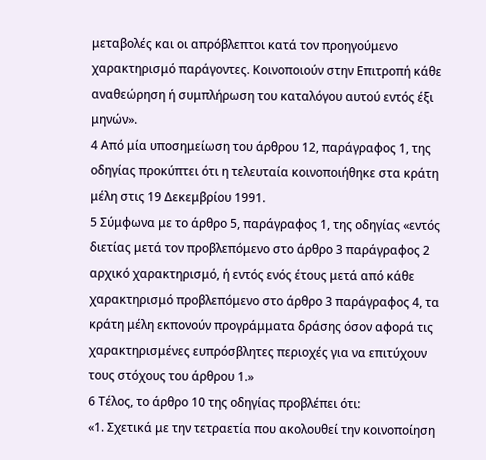μεταβολές και οι απρόβλεπτοι κατά τον προηγούμενο χαρακτηρισμό παράγοντες. Κοινοποιούν στην Επιτροπή κάθε αναθεώρηση ή συμπλήρωση του καταλόγου αυτού εντός έξι μηνών».
4 Από μία υποσημείωση του άρθρου 12, παράγραφος 1, της οδηγίας προκύπτει ότι η τελευταία κοινοποιήθηκε στα κράτη μέλη στις 19 Δεκεμβρίου 1991.
5 Σύμφωνα με το άρθρο 5, παράγραφος 1, της οδηγίας «εντός διετίας μετά τον προβλεπόμενο στο άρθρο 3 παράγραφος 2 αρχικό χαρακτηρισμό, ή εντός ενός έτους μετά από κάθε χαρακτηρισμό προβλεπόμενο στο άρθρο 3 παράγραφος 4, τα κράτη μέλη εκπονούν προγράμματα δράσης όσον αφορά τις χαρακτηρισμένες ευπρόσβλητες περιοχές για να επιτύχουν τους στόχους του άρθρου 1.»
6 Τέλος, το άρθρο 10 της οδηγίας προβλέπει ότι:
«1. Σχετικά με την τετραετία που ακολουθεί την κοινοποίηση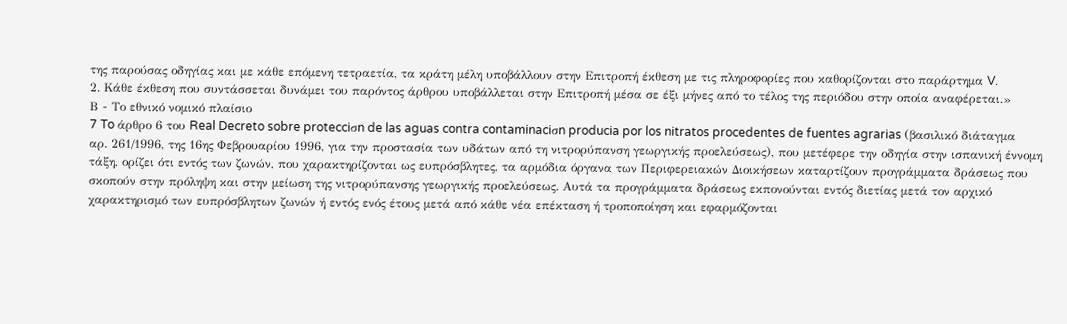της παρούσας οδηγίας και με κάθε επόμενη τετραετία, τα κράτη μέλη υποβάλλουν στην Επιτροπή έκθεση με τις πληροφορίες που καθορίζονται στο παράρτημα V.
2. Κάθε έκθεση που συντάσσεται δυνάμει του παρόντος άρθρου υποβάλλεται στην Επιτροπή μέσα σε έξι μήνες από το τέλος της περιόδου στην οποία αναφέρεται.»
Β - Το εθνικό νομικό πλαίσιο
7 To άρθρο 6 του Real Decreto sobre protecciσn de las aguas contra contaminaciσn producia por los nitratos procedentes de fuentes agrarias (βασιλικό διάταγμα αρ. 261/1996, της 16ης Φεβρουαρίου 1996, για την προστασία των υδάτων από τη νιτρορύπανση γεωργικής προελεύσεως), που μετέφερε την οδηγία στην ισπανική έννομη τάξη, ορίζει ότι εντός των ζωνών, που χαρακτηρίζονται ως ευπρόσβλητες, τα αρμόδια όργανα των Περιφερειακών Διοικήσεων καταρτίζουν προγράμματα δράσεως που σκοπούν στην πρόληψη και στην μείωση της νιτρορύπανσης γεωργικής προελεύσεως. Αυτά τα προγράμματα δράσεως εκπονούνται εντός διετίας μετά τον αρχικό χαρακτηρισμό των ευπρόσβλητων ζωνών ή εντός ενός έτους μετά από κάθε νέα επέκταση ή τροποποίηση και εφαρμόζονται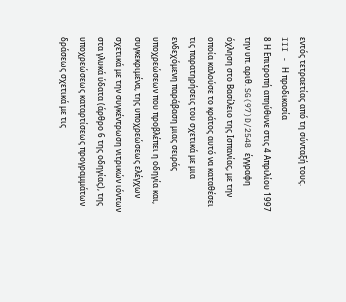εντός τετραετίας από τη σύνταξή τους.
III - Η προδικασία
8 Η Επιτροπή απηύθυνε στις 4 Aπριλίου 1997 την υπ. αριθ. SG(97)D/2548 έγγραφη όχληση στο Bασίλειο της Ισπανίας, με την οποία καλούσε το κράτος αυτό να καταθέσει τις παρατηρήσεις του σχετικά με μια ενδεχόμενη παράβαση μιας σειράς υποχρεώσεων που προβλέπει η οδηγία και, συγκεκριμένα, της υποχρεώσεως ελέγχων σχετικά με την συγκέντρωση νιτρικών ιόντων στα γλυκά ύδατα (άρθρο 6 της οδηγίας), της υποχρεώσεως καταρτίσεως προγραμμάτων δράσεως σχετικά με τις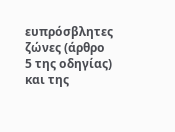ευπρόσβλητες ζώνες (άρθρο 5 της οδηγίας) και της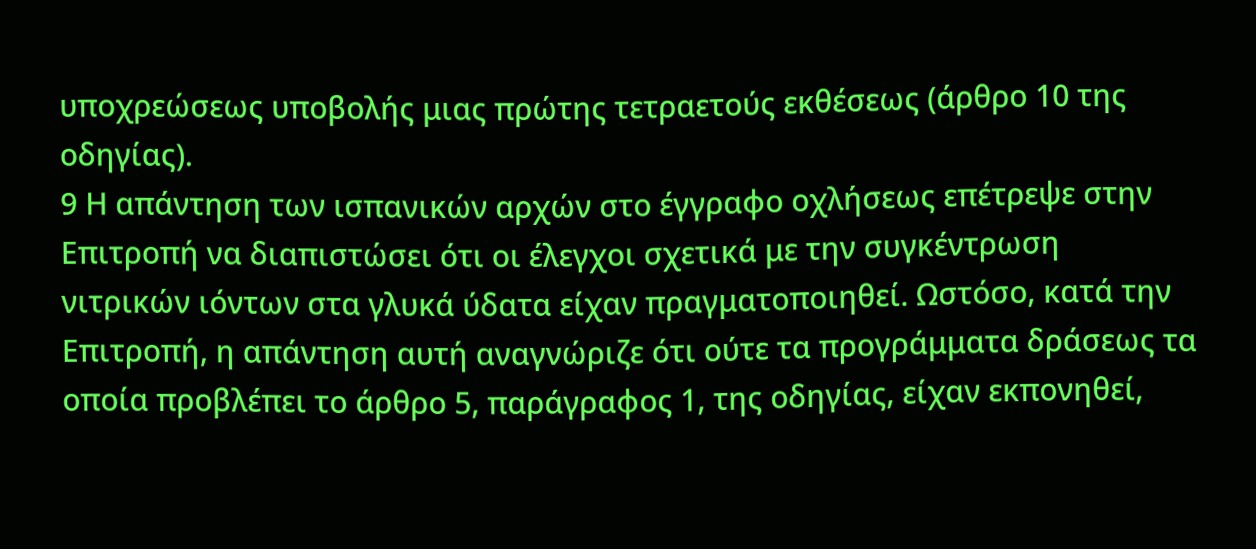υποχρεώσεως υποβολής μιας πρώτης τετραετούς εκθέσεως (άρθρο 10 της οδηγίας).
9 Η απάντηση των ισπανικών αρχών στο έγγραφο οχλήσεως επέτρεψε στην Επιτροπή να διαπιστώσει ότι οι έλεγχοι σχετικά με την συγκέντρωση νιτρικών ιόντων στα γλυκά ύδατα είχαν πραγματοποιηθεί. Ωστόσο, κατά την Επιτροπή, η απάντηση αυτή αναγνώριζε ότι ούτε τα προγράμματα δράσεως τα οποία προβλέπει το άρθρο 5, παράγραφος 1, της οδηγίας, είχαν εκπονηθεί,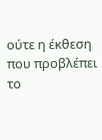ούτε η έκθεση που προβλέπει το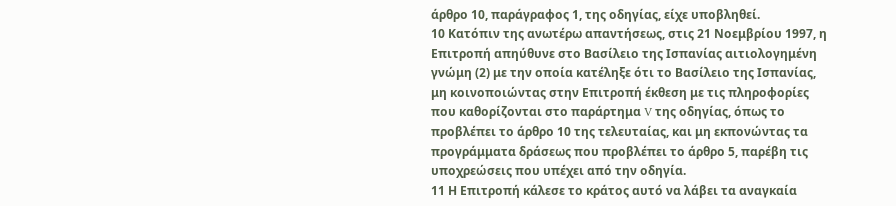άρθρο 10, παράγραφος 1, της οδηγίας, είχε υποβληθεί.
10 Κατόπιν της ανωτέρω απαντήσεως, στις 21 Νοεμβρίου 1997, η Επιτροπή απηύθυνε στο Βασίλειο της Ισπανίας αιτιολογημένη γνώμη (2) με την οποία κατέληξε ότι το Βασίλειο της Ισπανίας, μη κοινοποιώντας στην Επιτροπή έκθεση με τις πληροφορίες που καθορίζονται στο παράρτημα V της οδηγίας, όπως το προβλέπει το άρθρο 10 της τελευταίας, και μη εκπονώντας τα προγράμματα δράσεως που προβλέπει το άρθρο 5, παρέβη τις υποχρεώσεις που υπέχει από την οδηγία.
11 Η Επιτροπή κάλεσε το κράτος αυτό να λάβει τα αναγκαία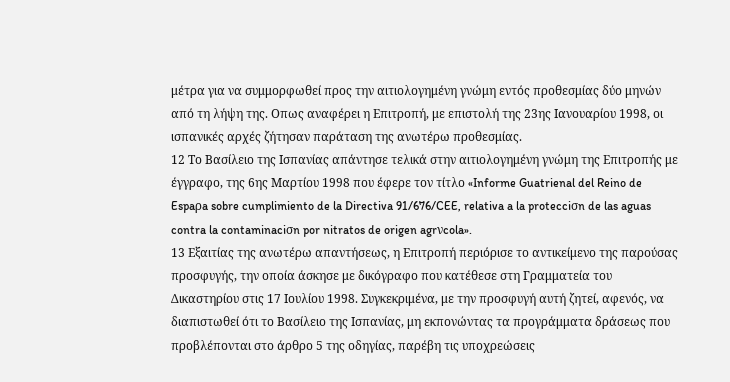μέτρα για να συμμορφωθεί προς την αιτιολογημένη γνώμη εντός προθεσμίας δύο μηνών από τη λήψη της. Οπως αναφέρει η Επιτροπή, με επιστολή της 23ης Ιανουαρίου 1998, οι ισπανικές αρχές ζήτησαν παράταση της ανωτέρω προθεσμίας.
12 Το Βασίλειο της Ισπανίας απάντησε τελικά στην αιτιολογημένη γνώμη της Επιτροπής με έγγραφο, της 6ης Μαρτίου 1998 που έφερε τον τίτλο «Informe Guatrienal del Reino de Espaρa sobre cumplimiento de la Directiva 91/676/CEE, relativa a la protecciσn de las aguas contra la contaminaciσn por nitratos de origen agrνcola».
13 Εξαιτίας της ανωτέρω απαντήσεως, η Επιτροπή περιόρισε το αντικείμενο της παρούσας προσφυγής, την οποία άσκησε με δικόγραφο που κατέθεσε στη Γραμματεία του Δικαστηρίου στις 17 Ιουλίου 1998. Συγκεκριμένα, με την προσφυγή αυτή ζητεί, αφενός, να διαπιστωθεί ότι το Βασίλειο της Ισπανίας, μη εκπονώντας τα προγράμματα δράσεως που προβλέπονται στο άρθρο 5 της οδηγίας, παρέβη τις υποχρεώσεις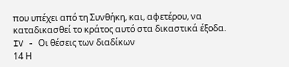που υπέχει από τη Συνθήκη, και, αφετέρου, να καταδικασθεί το κράτος αυτό στα δικαστικά έξοδα.
IV - Οι θέσεις των διαδίκων
14 Η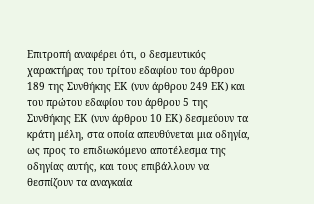Επιτροπή αναφέρει ότι, ο δεσμευτικός χαρακτήρας του τρίτου εδαφίου του άρθρου 189 της Συνθήκης ΕΚ (νυν άρθρου 249 ΕΚ) και του πρώτου εδαφίου του άρθρου 5 της Συνθήκης ΕΚ (νυν άρθρου 10 ΕΚ) δεσμεύουν τα κράτη μέλη, στα οποία απευθύνεται μια οδηγία, ως προς το επιδιωκόμενο αποτέλεσμα της οδηγίας αυτής, και τους επιβάλλουν να θεσπίζουν τα αναγκαία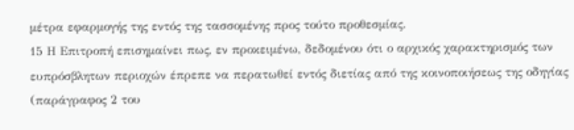μέτρα εφαρμογής της εντός της τασσομένης προς τούτο προθεσμίας.
15 Η Επιτροπή επισημαίνει πως, εν προκειμένω, δεδομένου ότι ο αρχικός χαρακτηρισμός των ευπρόσβλητων περιοχών έπρεπε να περατωθεί εντός διετίας από της κοινοποιήσεως της οδηγίας (παράγραφος 2 του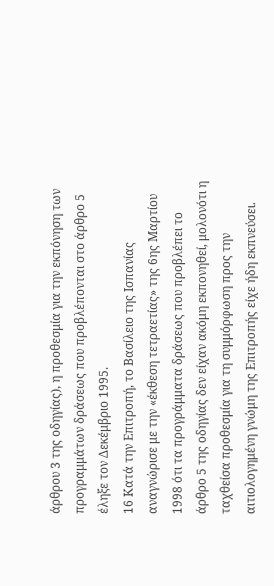άρθρου 3 της οδηγίας), η προθεσμία για την εκπόνηση των προγραμμάτων δράσεως που προβλέπονται στο άρθρο 5 έληξε τον Δεκέμβριο 1995.
16 Κατά την Επιτροπή, το Βασίλειο της Ισπανίας αναγνώρισε με την «έκθεση τετραετίας» της 6ης Μαρτίου 1998 ότι τα προγράμματα δράσεως που προβλέπει το άρθρο 5 της οδηγίας δεν είχαν ακόμη εκπονηθεί, μολονότι η ταχθείσα προθεσμία για τη συμμόρφωση προς την αιτιολογημένη γνώμη της Επιτροπής είχε ήδη εκπνεύσει.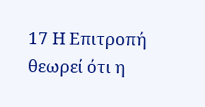17 Η Επιτροπή θεωρεί ότι η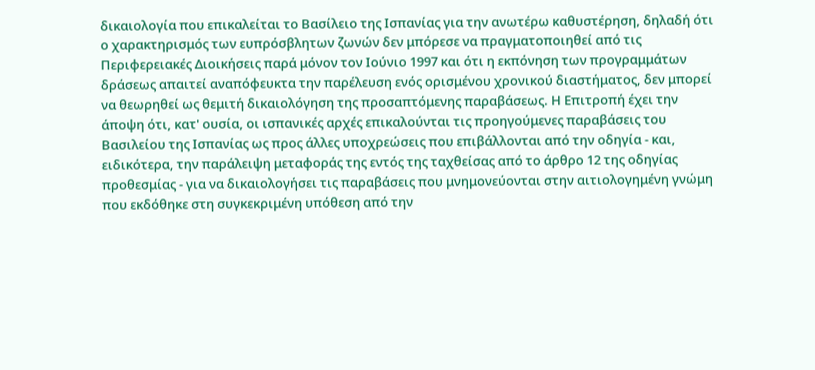δικαιολογία που επικαλείται το Βασίλειο της Ισπανίας για την ανωτέρω καθυστέρηση, δηλαδή ότι ο χαρακτηρισμός των ευπρόσβλητων ζωνών δεν μπόρεσε να πραγματοποιηθεί από τις Περιφερειακές Διοικήσεις παρά μόνον τον Ιούνιο 1997 και ότι η εκπόνηση των προγραμμάτων δράσεως απαιτεί αναπόφευκτα την παρέλευση ενός ορισμένου χρονικού διαστήματος, δεν μπορεί να θεωρηθεί ως θεμιτή δικαιολόγηση της προσαπτόμενης παραβάσεως. Η Επιτροπή έχει την άποψη ότι, κατ' ουσία, οι ισπανικές αρχές επικαλούνται τις προηγούμενες παραβάσεις του Βασιλείου της Ισπανίας ως προς άλλες υποχρεώσεις που επιβάλλονται από την οδηγία - και, ειδικότερα, την παράλειψη μεταφοράς της εντός της ταχθείσας από το άρθρο 12 της οδηγίας προθεσμίας - για να δικαιολογήσει τις παραβάσεις που μνημονεύονται στην αιτιολογημένη γνώμη που εκδόθηκε στη συγκεκριμένη υπόθεση από την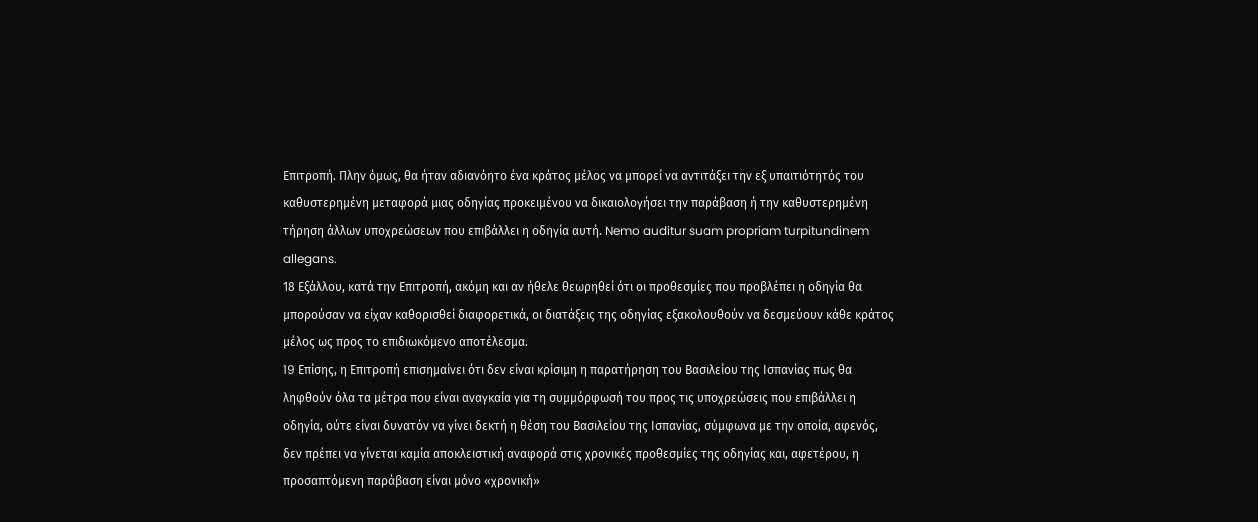Επιτροπή. Πλην όμως, θα ήταν αδιανόητο ένα κράτος μέλος να μπορεί να αντιτάξει την εξ υπαιτιότητός του καθυστερημένη μεταφορά μιας οδηγίας προκειμένου να δικαιολογήσει την παράβαση ή την καθυστερημένη τήρηση άλλων υποχρεώσεων που επιβάλλει η οδηγία αυτή. Nemo auditur suam propriam turpitundinem allegans.
18 Εξάλλου, κατά την Επιτροπή, ακόμη και αν ήθελε θεωρηθεί ότι οι προθεσμίες που προβλέπει η οδηγία θα μπορούσαν να είχαν καθορισθεί διαφορετικά, οι διατάξεις της οδηγίας εξακολουθούν να δεσμεύουν κάθε κράτος μέλος ως προς το επιδιωκόμενο αποτέλεσμα.
19 Eπίσης, η Επιτροπή επισημαίνει ότι δεν είναι κρίσιμη η παρατήρηση του Βασιλείου της Ισπανίας πως θα ληφθούν όλα τα μέτρα που είναι αναγκαία για τη συμμόρφωσή του προς τις υποχρεώσεις που επιβάλλει η οδηγία, ούτε είναι δυνατόν να γίνει δεκτή η θέση του Βασιλείου της Ισπανίας, σύμφωνα με την οποία, αφενός, δεν πρέπει να γίνεται καμία αποκλειστική αναφορά στις χρονικές προθεσμίες της οδηγίας και, αφετέρου, η προσαπτόμενη παράβαση είναι μόνο «χρονική»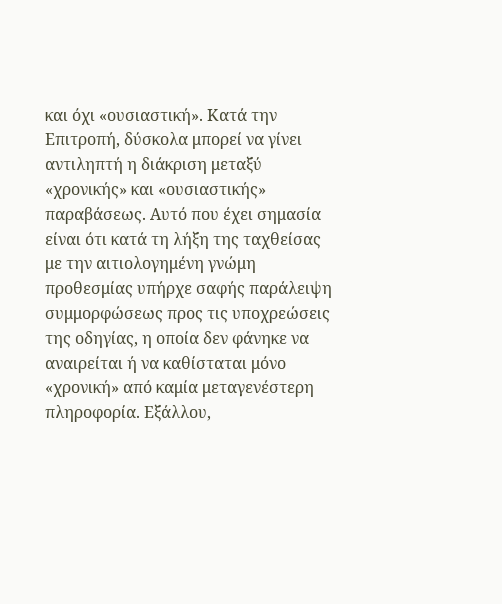και όχι «ουσιαστική». Κατά την Επιτροπή, δύσκολα μπορεί να γίνει αντιληπτή η διάκριση μεταξύ «χρονικής» και «ουσιαστικής» παραβάσεως. Αυτό που έχει σημασία είναι ότι κατά τη λήξη της ταχθείσας με την αιτιολογημένη γνώμη προθεσμίας υπήρχε σαφής παράλειψη συμμορφώσεως προς τις υποχρεώσεις της οδηγίας, η οποία δεν φάνηκε να αναιρείται ή να καθίσταται μόνο «χρονική» από καμία μεταγενέστερη πληροφορία. Εξάλλου,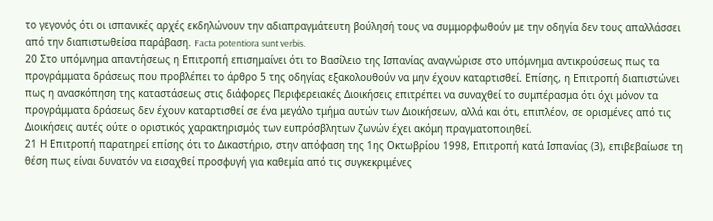το γεγονός ότι οι ισπανικές αρχές εκδηλώνουν την αδιαπραγμάτευτη βούλησή τους να συμμορφωθούν με την οδηγία δεν τους απαλλάσσει από την διαπιστωθείσα παράβαση. Facta potentiora sunt verbis.
20 Στο υπόμνημα απαντήσεως η Επιτροπή επισημαίνει ότι το Βασίλειο της Ισπανίας αναγνώρισε στο υπόμνημα αντικρούσεως πως τα προγράμματα δράσεως που προβλέπει το άρθρο 5 της οδηγίας εξακολουθούν να μην έχουν καταρτισθεί. Επίσης, η Επιτροπή διαπιστώνει πως η ανασκόπηση της καταστάσεως στις διάφορες Περιφερειακές Διοικήσεις επιτρέπει να συναχθεί το συμπέρασμα ότι όχι μόνον τα προγράμματα δράσεως δεν έχουν καταρτισθεί σε ένα μεγάλο τμήμα αυτών των Διοικήσεων, αλλά και ότι, επιπλέον, σε ορισμένες από τις Διοικήσεις αυτές ούτε ο οριστικός χαρακτηρισμός των ευπρόσβλητων ζωνών έχει ακόμη πραγματοποιηθεί.
21 Η Επιτροπή παρατηρεί επίσης ότι το Δικαστήριο, στην απόφαση της 1ης Οκτωβρίου 1998, Επιτροπή κατά Ισπανίας (3), επιβεβαίωσε τη θέση πως είναι δυνατόν να εισαχθεί προσφυγή για καθεμία από τις συγκεκριμένες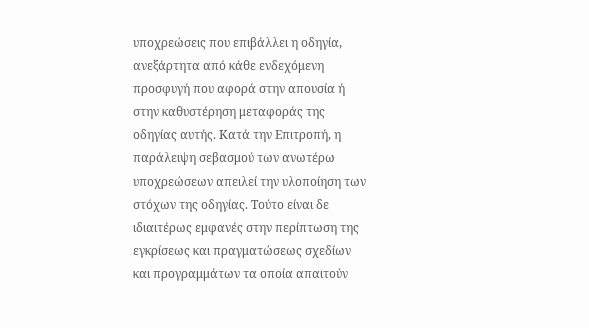υποχρεώσεις που επιβάλλει η οδηγία, ανεξάρτητα από κάθε ενδεχόμενη προσφυγή που αφορά στην απουσία ή στην καθυστέρηση μεταφοράς της οδηγίας αυτής. Κατά την Επιτροπή, η παράλειψη σεβασμού των ανωτέρω υποχρεώσεων απειλεί την υλοποίηση των στόχων της οδηγίας. Τούτο είναι δε ιδιαιτέρως εμφανές στην περίπτωση της εγκρίσεως και πραγματώσεως σχεδίων και προγραμμάτων τα οποία απαιτούν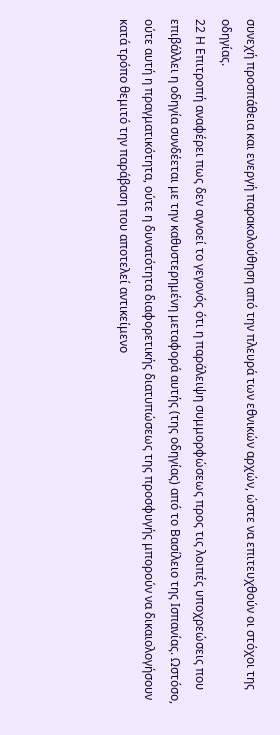συνεχή προσπάθεια και ενεργή παρακολούθηση από την πλευρά των εθνικών αρχών, ώστε να επιτευχθούν οι στόχοι της οδηγίας.
22 Η Επιτροπή αναφέρει πως δεν αγνοεί το γεγονός ότι η παράλειψη συμμορφώσεως προς τις λοιπές υποχρεώσεις που επιβάλλει η οδηγία συνδέεται με την καθυστερημένη μεταφορά αυτής (της οδηγίας) από το Βασίλειο της Ισπανίας. Ωστόσο, ούτε αυτή η πραγματικότητα, ούτε η δυνατότητα διαφορετικής διατυπώσεως της προσφυγής μπορούν να δικαιολογήσουν κατά τρόπο θεμιτό την παράβαση που αποτελεί αντικείμενο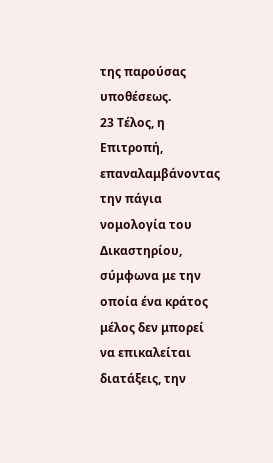της παρούσας υποθέσεως.
23 Τέλος, η Επιτροπή, επαναλαμβάνοντας την πάγια νομολογία του Δικαστηρίου, σύμφωνα με την οποία ένα κράτος μέλος δεν μπορεί να επικαλείται διατάξεις, την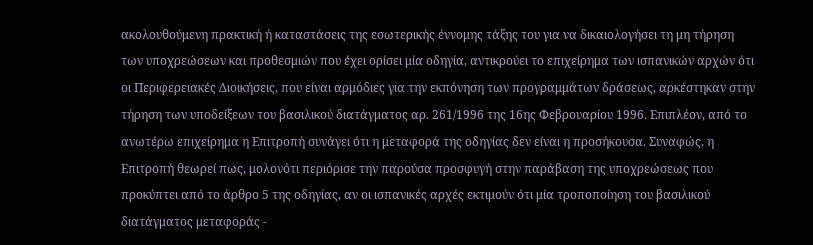ακολουθούμενη πρακτική ή καταστάσεις της εσωτερικής έννομης τάξης του για να δικαιολογήσει τη μη τήρηση των υποχρεώσεων και προθεσμιών που έχει ορίσει μία οδηγία, αντικρούει το επιχείρημα των ισπανικών αρχών ότι οι Περιφερειακές Διοικήσεις, που είναι αρμόδιες για την εκπόνηση των προγραμμάτων δράσεως, αρκέστηκαν στην τήρηση των υποδείξεων του βασιλικού διατάγματος αρ. 261/1996 της 16ης Φεβρουαρίου 1996. Επιπλέον, από το ανωτέρω επιχείρημα η Επιτροπή συνάγει ότι η μεταφορά της οδηγίας δεν είναι η προσήκουσα. Συναφώς, η Επιτροπή θεωρεί πως, μολονότι περιόρισε την παρούσα προσφυγή στην παράβαση της υποχρεώσεως που προκύπτει από το άρθρο 5 της οδηγίας, αν οι ισπανικές αρχές εκτιμούν ότι μία τροποποίηση του βασιλικού διατάγματος μεταφοράς -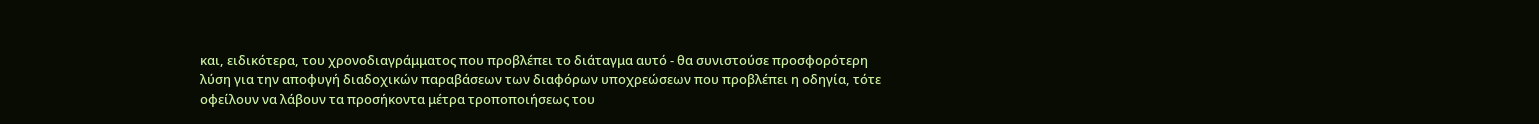και, ειδικότερα, του χρονοδιαγράμματος που προβλέπει το διάταγμα αυτό - θα συνιστούσε προσφορότερη λύση για την αποφυγή διαδοχικών παραβάσεων των διαφόρων υποχρεώσεων που προβλέπει η οδηγία, τότε οφείλουν να λάβουν τα προσήκοντα μέτρα τροποποιήσεως του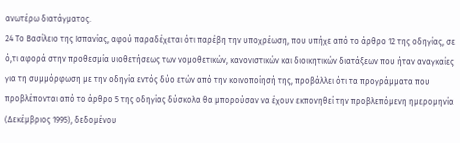ανωτέρω διατάγματος.
24 Το Βασίλειο της Ισπανίας, αφού παραδέχεται ότι παρέβη την υποχρέωση, που υπήχε από το άρθρο 12 της οδηγίας, σε ό,τι αφορά στην προθεσμία υιοθετήσεως των νομοθετικών, κανονιστικών και διοικητικών διατάξεων που ήταν αναγκαίες για τη συμμόρφωση με την οδηγία εντός δύο ετών από την κοινοποίησή της, προβάλλει ότι τα προγράμματα που προβλέπονται από το άρθρο 5 της οδηγίας δύσκολα θα μπορούσαν να έχουν εκπονηθεί την προβλεπόμενη ημερομηνία (Δεκέμβριος 1995), δεδομένου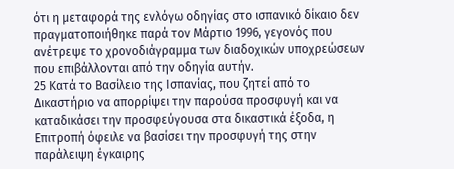ότι η μεταφορά της ενλόγω οδηγίας στο ισπανικό δίκαιο δεν πραγματοποιήθηκε παρά τον Μάρτιο 1996, γεγονός που ανέτρεψε το χρονοδιάγραμμα των διαδοχικών υποχρεώσεων που επιβάλλονται από την οδηγία αυτήν.
25 Κατά το Βασίλειο της Ισπανίας, που ζητεί από το Δικαστήριο να απορρίψει την παρούσα προσφυγή και να καταδικάσει την προσφεύγουσα στα δικαστικά έξοδα, η Επιτροπή όφειλε να βασίσει την προσφυγή της στην παράλειψη έγκαιρης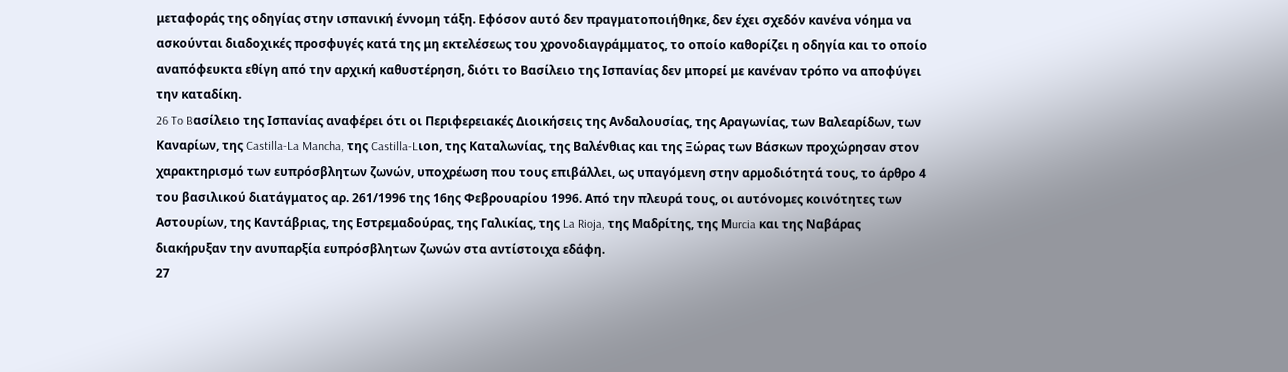μεταφοράς της οδηγίας στην ισπανική έννομη τάξη. Εφόσον αυτό δεν πραγματοποιήθηκε, δεν έχει σχεδόν κανένα νόημα να ασκούνται διαδοχικές προσφυγές κατά της μη εκτελέσεως του χρονοδιαγράμματος, το οποίο καθορίζει η οδηγία και το οποίο αναπόφευκτα εθίγη από την αρχική καθυστέρηση, διότι το Βασίλειο της Ισπανίας δεν μπορεί με κανέναν τρόπο να αποφύγει την καταδίκη.
26 To Bασίλειο της Ισπανίας αναφέρει ότι οι Περιφερειακές Διοικήσεις της Ανδαλουσίας, της Αραγωνίας, των Βαλεαρίδων, των Καναρίων, της Castilla-La Mancha, της Castilla-Lιon, της Καταλωνίας, της Βαλένθιας και της Ξώρας των Βάσκων προχώρησαν στον χαρακτηρισμό των ευπρόσβλητων ζωνών, υποχρέωση που τους επιβάλλει, ως υπαγόμενη στην αρμοδιότητά τους, το άρθρο 4 του βασιλικού διατάγματος αρ. 261/1996 της 16ης Φεβρουαρίου 1996. Από την πλευρά τους, οι αυτόνομες κοινότητες των Αστουρίων, της Καντάβριας, της Εστρεμαδούρας, της Γαλικίας, της La Rioja, της Μαδρίτης, της Μurcia και της Ναβάρας διακήρυξαν την ανυπαρξία ευπρόσβλητων ζωνών στα αντίστοιχα εδάφη.
27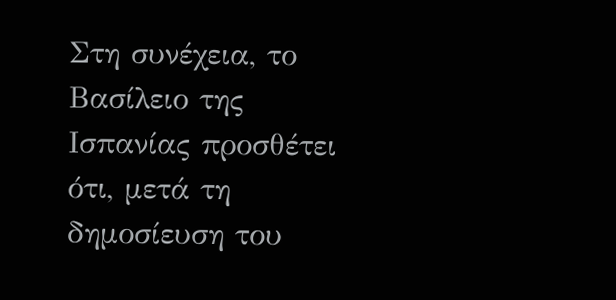Στη συνέχεια, το Βασίλειο της Ισπανίας προσθέτει ότι, μετά τη δημοσίευση του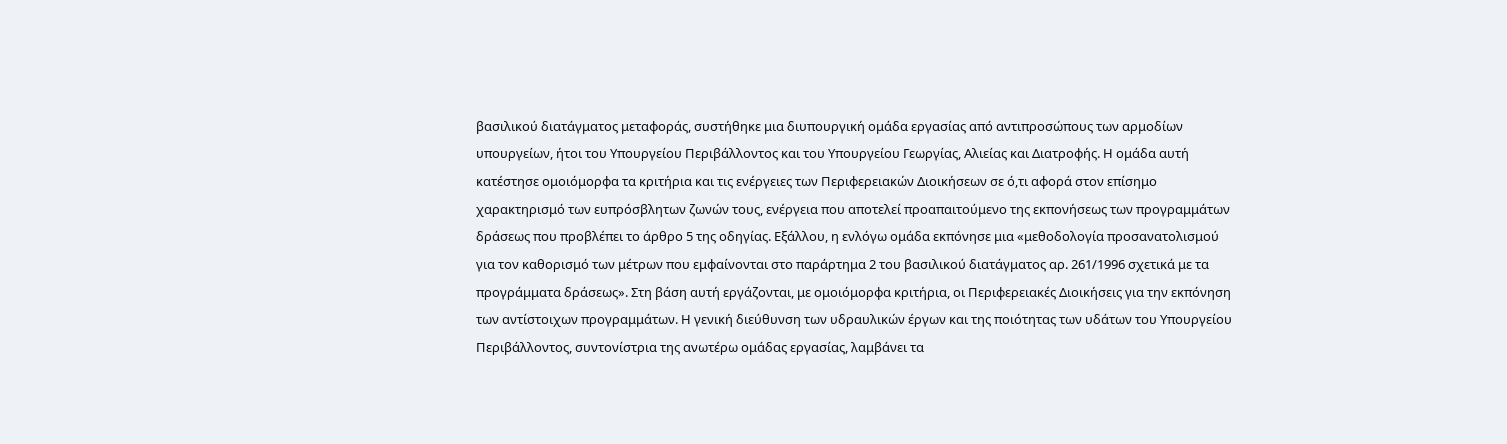βασιλικού διατάγματος μεταφοράς, συστήθηκε μια διυπουργική ομάδα εργασίας από αντιπροσώπους των αρμοδίων υπουργείων, ήτοι του Υπουργείου Περιβάλλοντος και του Υπουργείου Γεωργίας, Αλιείας και Διατροφής. Η ομάδα αυτή κατέστησε ομοιόμορφα τα κριτήρια και τις ενέργειες των Περιφερειακών Διοικήσεων σε ό,τι αφορά στον επίσημο χαρακτηρισμό των ευπρόσβλητων ζωνών τους, ενέργεια που αποτελεί προαπαιτούμενο της εκπονήσεως των προγραμμάτων δράσεως που προβλέπει το άρθρο 5 της οδηγίας. Εξάλλου, η ενλόγω ομάδα εκπόνησε μια «μεθοδολογία προσανατολισμού για τον καθορισμό των μέτρων που εμφαίνονται στο παράρτημα 2 του βασιλικού διατάγματος αρ. 261/1996 σχετικά με τα προγράμματα δράσεως». Στη βάση αυτή εργάζονται, με ομοιόμορφα κριτήρια, οι Περιφερειακές Διοικήσεις για την εκπόνηση των αντίστοιχων προγραμμάτων. Η γενική διεύθυνση των υδραυλικών έργων και της ποιότητας των υδάτων του Υπουργείου Περιβάλλοντος, συντονίστρια της ανωτέρω ομάδας εργασίας, λαμβάνει τα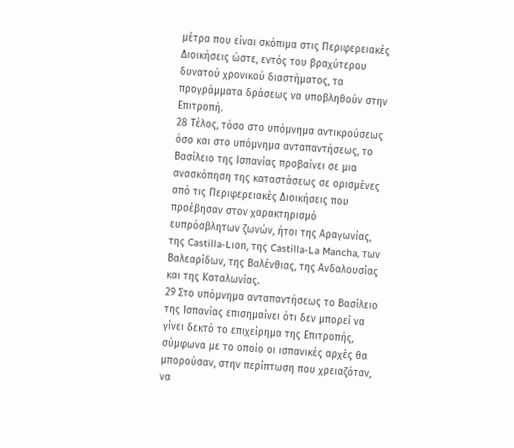μέτρα που είναι σκόπιμα στις Περιφερειακές Διοικήσεις ώστε, εντός του βραχύτερου δυνατού χρονικού διαστήματος, τα προγράμματα δράσεως να υποβληθούν στην Επιτροπή.
28 Τέλος, τόσο στο υπόμνημα αντικρούσεως όσο και στο υπόμνημα ανταπαντήσεως, το Βασίλειο της Ισπανίας προβαίνει σε μια ανασκόπηση της καταστάσεως σε ορισμένες από τις Περιφερειακές Διοικήσεις που προέβησαν στον χαρακτηρισμό ευπρόσβλητων ζωνών, ήτοι της Αραγωνίας, της Castilla-Lιon, της Castilla-La Mancha, των Βαλεαρίδων, της Βαλένθιας, της Ανδαλουσίας και της Καταλωνίας.
29 Στο υπόμνημα ανταπαντήσεως το Βασίλειο της Ισπανίας επισημαίνει ότι δεν μπορεί να γίνει δεκτό το επιχείρημα της Επιτροπής, σύμφωνα με το οποίο οι ισπανικές αρχές θα μπορούσαν, στην περίπτωση που χρειαζόταν, να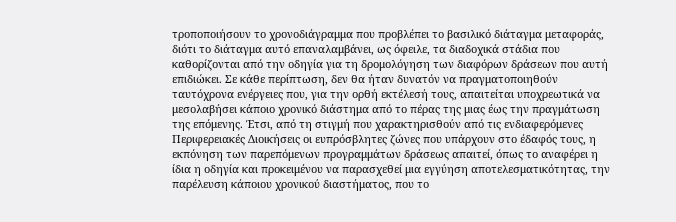τροποποιήσουν το χρονοδιάγραμμα που προβλέπει το βασιλικό διάταγμα μεταφοράς, διότι το διάταγμα αυτό επαναλαμβάνει, ως όφειλε, τα διαδοχικά στάδια που καθορίζονται από την οδηγία για τη δρομολόγηση των διαφόρων δράσεων που αυτή επιδιώκει. Σε κάθε περίπτωση, δεν θα ήταν δυνατόν να πραγματοποιηθούν ταυτόχρονα ενέργειες που, για την ορθή εκτέλεσή τους, απαιτείται υποχρεωτικά να μεσολαβήσει κάποιο χρονικό διάστημα από το πέρας της μιας έως την πραγμάτωση της επόμενης. Έτσι, από τη στιγμή που χαρακτηρισθούν από τις ενδιαφερόμενες Περιφερειακές Διοικήσεις οι ευπρόσβλητες ζώνες που υπάρχουν στο έδαφός τους, η εκπόνηση των παρεπόμενων προγραμμάτων δράσεως απαιτεί, όπως το αναφέρει η ίδια η οδηγία και προκειμένου να παρασχεθεί μια εγγύηση αποτελεσματικότητας, την παρέλευση κάποιου χρονικού διαστήματος, που το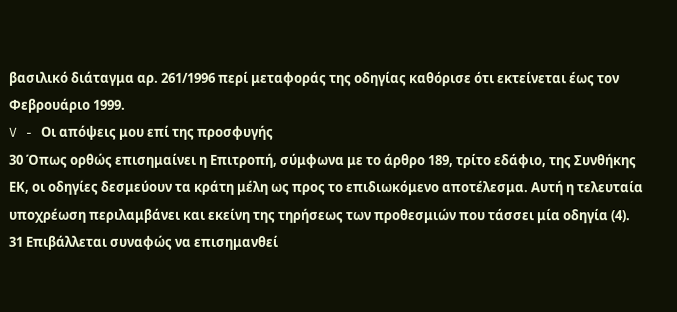βασιλικό διάταγμα αρ. 261/1996 περί μεταφοράς της οδηγίας καθόρισε ότι εκτείνεται έως τον Φεβρουάριο 1999.
V - Οι απόψεις μου επί της προσφυγής
30 Όπως ορθώς επισημαίνει η Επιτροπή, σύμφωνα με το άρθρο 189, τρίτο εδάφιο, της Συνθήκης ΕΚ, οι οδηγίες δεσμεύουν τα κράτη μέλη ως προς το επιδιωκόμενο αποτέλεσμα. Aυτή η τελευταία υποχρέωση περιλαμβάνει και εκείνη της τηρήσεως των προθεσμιών που τάσσει μία οδηγία (4).
31 Επιβάλλεται συναφώς να επισημανθεί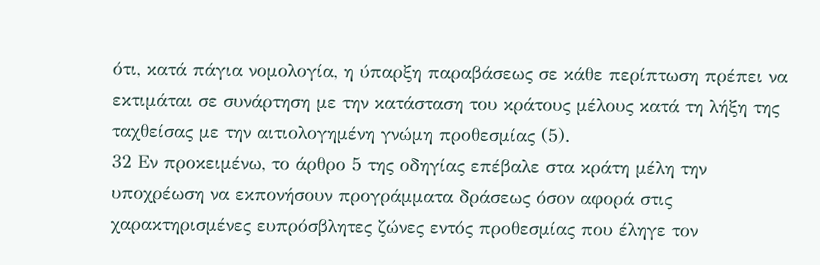ότι, κατά πάγια νομολογία, η ύπαρξη παραβάσεως σε κάθε περίπτωση πρέπει να εκτιμάται σε συνάρτηση με την κατάσταση του κράτους μέλους κατά τη λήξη της ταχθείσας με την αιτιολογημένη γνώμη προθεσμίας (5).
32 Εν προκειμένω, το άρθρο 5 της οδηγίας επέβαλε στα κράτη μέλη την υποχρέωση να εκπονήσουν προγράμματα δράσεως όσον αφορά στις χαρακτηρισμένες ευπρόσβλητες ζώνες εντός προθεσμίας που έληγε τον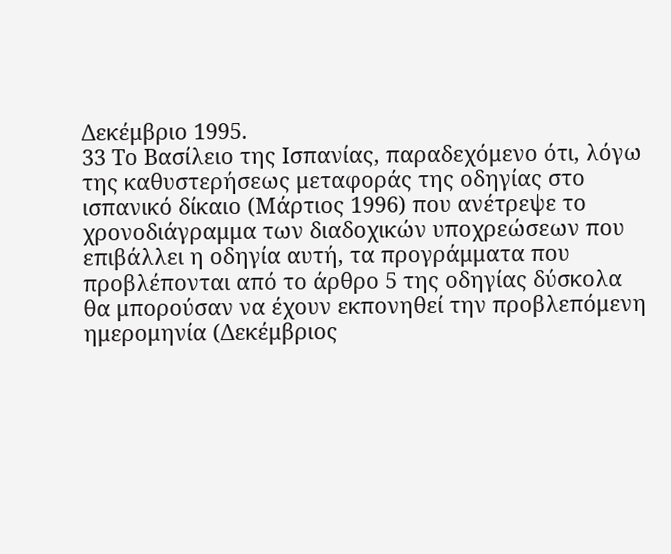Δεκέμβριο 1995.
33 Το Βασίλειο της Ισπανίας, παραδεχόμενο ότι, λόγω της καθυστερήσεως μεταφοράς της οδηγίας στο ισπανικό δίκαιο (Μάρτιος 1996) που ανέτρεψε το χρονοδιάγραμμα των διαδοχικών υποχρεώσεων που επιβάλλει η οδηγία αυτή, τα προγράμματα που προβλέπονται από το άρθρο 5 της οδηγίας δύσκολα θα μπορούσαν να έχουν εκπονηθεί την προβλεπόμενη ημερομηνία (Δεκέμβριος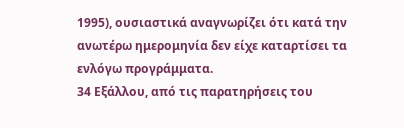1995), ουσιαστικά αναγνωρίζει ότι κατά την ανωτέρω ημερομηνία δεν είχε καταρτίσει τα ενλόγω προγράμματα.
34 Εξάλλου, από τις παρατηρήσεις του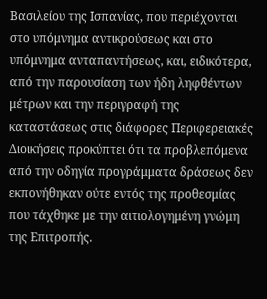Βασιλείου της Ισπανίας, που περιέχονται στο υπόμνημα αντικρούσεως και στο υπόμνημα ανταπαντήσεως, και, ειδικότερα, από την παρουσίαση των ήδη ληφθέντων μέτρων και την περιγραφή της καταστάσεως στις διάφορες Περιφερειακές Διοικήσεις προκύπτει ότι τα προβλεπόμενα από την οδηγία προγράμματα δράσεως δεν εκπονήθηκαν ούτε εντός της προθεσμίας που τάχθηκε με την αιτιολογημένη γνώμη της Επιτροπής.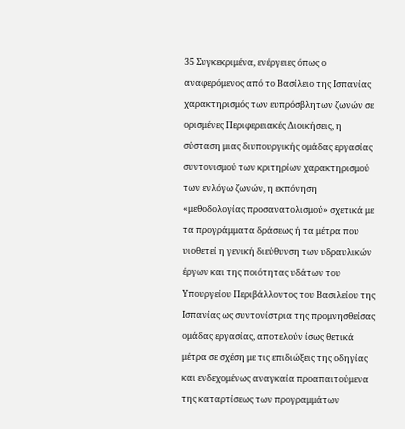35 Συγκεκριμένα, ενέργειες όπως ο αναφερόμενος από το Βασίλειο της Ισπανίας χαρακτηρισμός των ευπρόσβλητων ζωνών σε ορισμένες Περιφερειακές Διοικήσεις, η σύσταση μιας διυπουργικής ομάδας εργασίας συντονισμού των κριτηρίων χαρακτηρισμού των ενλόγω ζωνών, η εκπόνηση «μεθοδολογίας προσανατολισμού» σχετικά με τα προγράμματα δράσεως ή τα μέτρα που υιοθετεί η γενική διεύθυνση των υδραυλικών έργων και της ποιότητας υδάτων του Υπουργείου Περιβάλλοντος του Βασιλείου της Ισπανίας ως συντονίστρια της προμνησθείσας ομάδας εργασίας, αποτελούν ίσως θετικά μέτρα σε σχέση με τις επιδιώξεις της οδηγίας και ενδεχομένως αναγκαία προαπαιτούμενα της καταρτίσεως των προγραμμάτων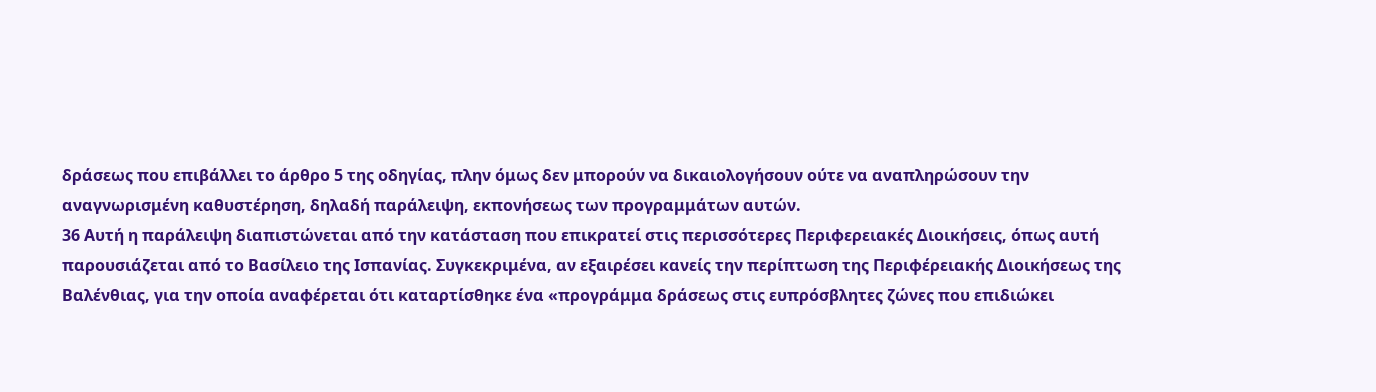δράσεως που επιβάλλει το άρθρο 5 της οδηγίας, πλην όμως δεν μπορούν να δικαιολογήσουν ούτε να αναπληρώσουν την αναγνωρισμένη καθυστέρηση, δηλαδή παράλειψη, εκπονήσεως των προγραμμάτων αυτών.
36 Αυτή η παράλειψη διαπιστώνεται από την κατάσταση που επικρατεί στις περισσότερες Περιφερειακές Διοικήσεις, όπως αυτή παρουσιάζεται από το Βασίλειο της Ισπανίας. Συγκεκριμένα, αν εξαιρέσει κανείς την περίπτωση της Περιφέρειακής Διοικήσεως της Βαλένθιας, για την οποία αναφέρεται ότι καταρτίσθηκε ένα «προγράμμα δράσεως στις ευπρόσβλητες ζώνες που επιδιώκει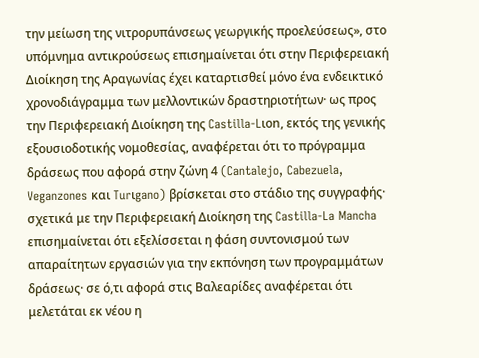την μείωση της νιτρορυπάνσεως γεωργικής προελεύσεως», στο υπόμνημα αντικρούσεως επισημαίνεται ότι στην Περιφερειακή Διοίκηση της Αραγωνίας έχει καταρτισθεί μόνο ένα ενδεικτικό χρονοδιάγραμμα των μελλοντικών δραστηριοτήτων· ως προς την Περιφερειακή Διοίκηση της Castilla-Lιon, εκτός της γενικής εξουσιοδοτικής νομοθεσίας, αναφέρεται ότι το πρόγραμμα δράσεως που αφορά στην ζώνη 4 (Cantalejo, Cabezuela, Veganzones και Turιgano) βρίσκεται στο στάδιο της συγγραφής· σχετικά με την Περιφερειακή Διοίκηση της Castilla-La Mancha επισημαίνεται ότι εξελίσσεται η φάση συντονισμού των απαραίτητων εργασιών για την εκπόνηση των προγραμμάτων δράσεως· σε ό,τι αφορά στις Βαλεαρίδες αναφέρεται ότι μελετάται εκ νέου η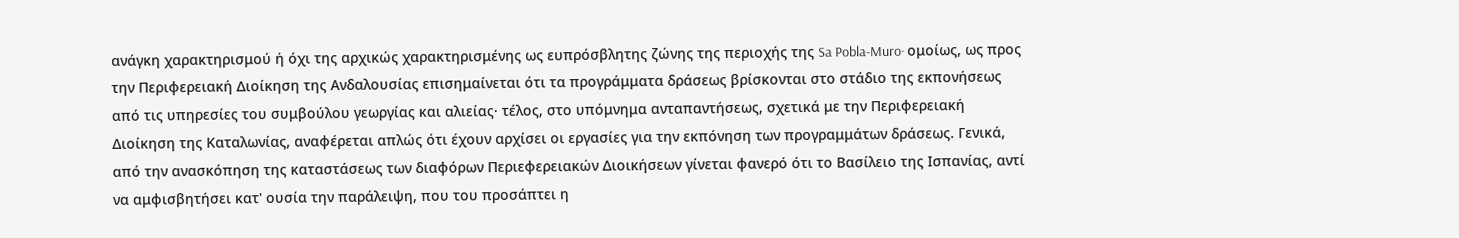ανάγκη χαρακτηρισμού ή όχι της αρχικώς χαρακτηρισμένης ως ευπρόσβλητης ζώνης της περιοχής της Sa Pobla-Muro· ομοίως, ως προς την Περιφερειακή Διοίκηση της Ανδαλουσίας επισημαίνεται ότι τα προγράμματα δράσεως βρίσκονται στο στάδιο της εκπονήσεως από τις υπηρεσίες του συμβούλου γεωργίας και αλιείας· τέλος, στο υπόμνημα ανταπαντήσεως, σχετικά με την Περιφερειακή Διοίκηση της Καταλωνίας, αναφέρεται απλώς ότι έχουν αρχίσει οι εργασίες για την εκπόνηση των προγραμμάτων δράσεως. Γενικά, από την ανασκόπηση της καταστάσεως των διαφόρων Περιεφερειακών Διοικήσεων γίνεται φανερό ότι το Βασίλειο της Ισπανίας, αντί να αμφισβητήσει κατ' ουσία την παράλειψη, που του προσάπτει η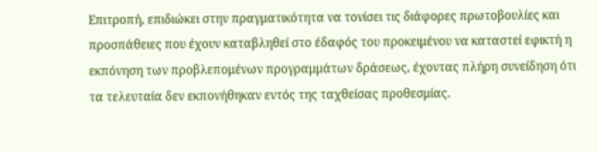Επιτροπή, επιδιώκει στην πραγματικότητα να τονίσει τις διάφορες πρωτοβουλίες και προσπάθειες που έχουν καταβληθεί στο έδαφός του προκειμένου να καταστεί εφικτή η εκπόνηση των προβλεπομένων προγραμμάτων δράσεως, έχοντας πλήρη συνείδηση ότι τα τελευταία δεν εκπονήθηκαν εντός της ταχθείσας προθεσμίας.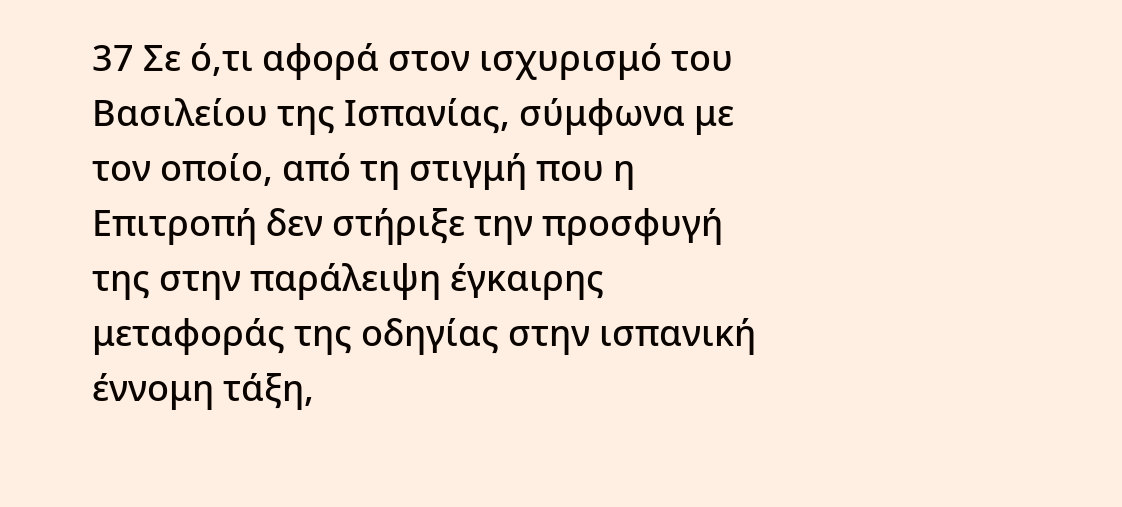37 Σε ό,τι αφορά στον ισχυρισμό του Βασιλείου της Ισπανίας, σύμφωνα με τον οποίο, από τη στιγμή που η Επιτροπή δεν στήριξε την προσφυγή της στην παράλειψη έγκαιρης μεταφοράς της οδηγίας στην ισπανική έννομη τάξη,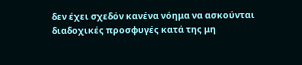δεν έχει σχεδόν κανένα νόημα να ασκούνται διαδοχικές προσφυγές κατά της μη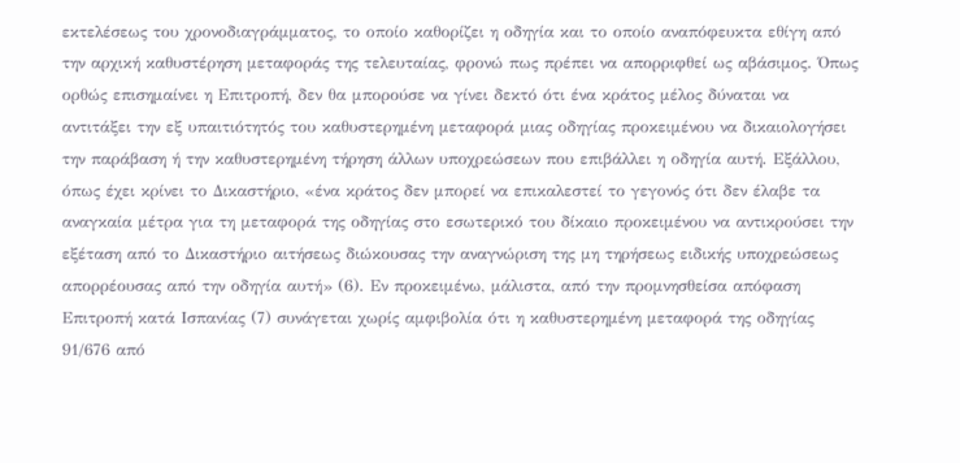εκτελέσεως του χρονοδιαγράμματος, το οποίο καθορίζει η οδηγία και το οποίο αναπόφευκτα εθίγη από την αρχική καθυστέρηση μεταφοράς της τελευταίας, φρονώ πως πρέπει να απορριφθεί ως αβάσιμος. Όπως ορθώς επισημαίνει η Επιτροπή, δεν θα μπορούσε να γίνει δεκτό ότι ένα κράτος μέλος δύναται να αντιτάξει την εξ υπαιτιότητός του καθυστερημένη μεταφορά μιας οδηγίας προκειμένου να δικαιολογήσει την παράβαση ή την καθυστερημένη τήρηση άλλων υποχρεώσεων που επιβάλλει η οδηγία αυτή. Εξάλλου, όπως έχει κρίνει το Δικαστήριο, «ένα κράτος δεν μπορεί να επικαλεστεί το γεγονός ότι δεν έλαβε τα αναγκαία μέτρα για τη μεταφορά της οδηγίας στο εσωτερικό του δίκαιο προκειμένου να αντικρούσει την εξέταση από το Δικαστήριο αιτήσεως διώκουσας την αναγνώριση της μη τηρήσεως ειδικής υποχρεώσεως απορρέουσας από την οδηγία αυτή» (6). Εν προκειμένω, μάλιστα, από την προμνησθείσα απόφαση Επιτροπή κατά Ισπανίας (7) συνάγεται χωρίς αμφιβολία ότι η καθυστερημένη μεταφορά της οδηγίας 91/676 από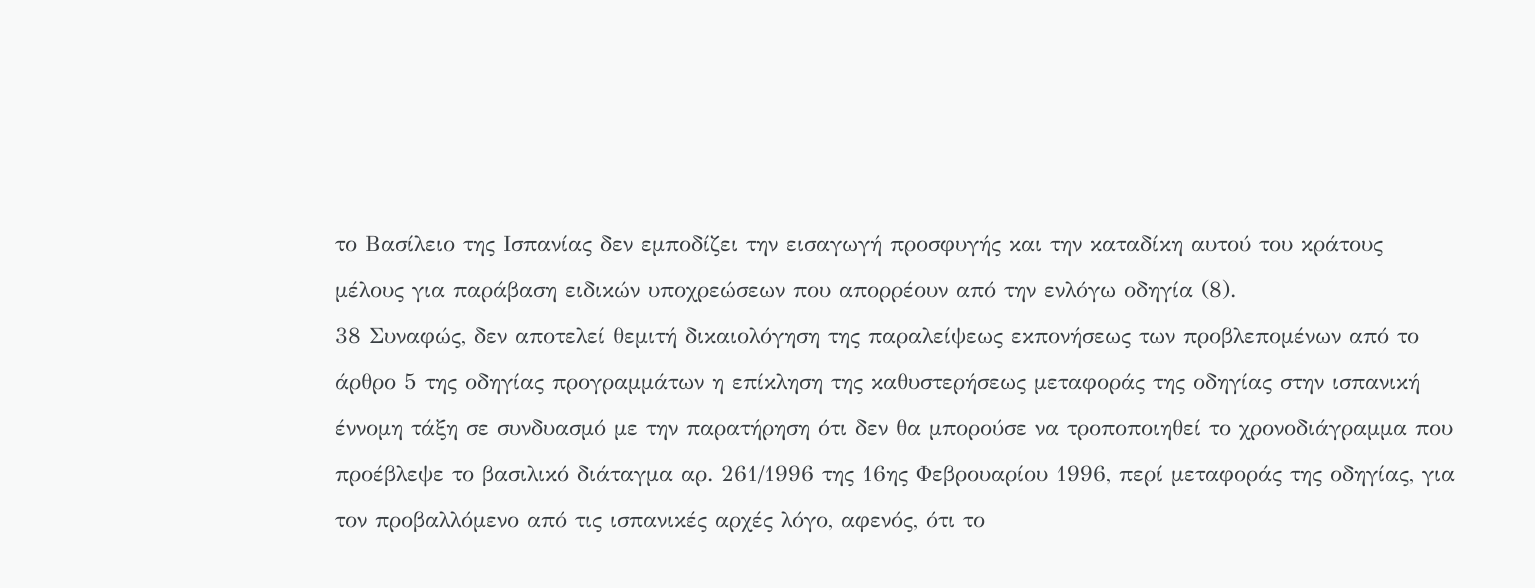το Βασίλειο της Ισπανίας δεν εμποδίζει την εισαγωγή προσφυγής και την καταδίκη αυτού του κράτους μέλους για παράβαση ειδικών υποχρεώσεων που απορρέουν από την ενλόγω οδηγία (8).
38 Συναφώς, δεν αποτελεί θεμιτή δικαιολόγηση της παραλείψεως εκπονήσεως των προβλεπομένων από το άρθρο 5 της οδηγίας προγραμμάτων η επίκληση της καθυστερήσεως μεταφοράς της οδηγίας στην ισπανική έννομη τάξη σε συνδυασμό με την παρατήρηση ότι δεν θα μπορούσε να τροποποιηθεί το χρονοδιάγραμμα που προέβλεψε το βασιλικό διάταγμα αρ. 261/1996 της 16ης Φεβρουαρίου 1996, περί μεταφοράς της οδηγίας, για τον προβαλλόμενο από τις ισπανικές αρχές λόγο, αφενός, ότι το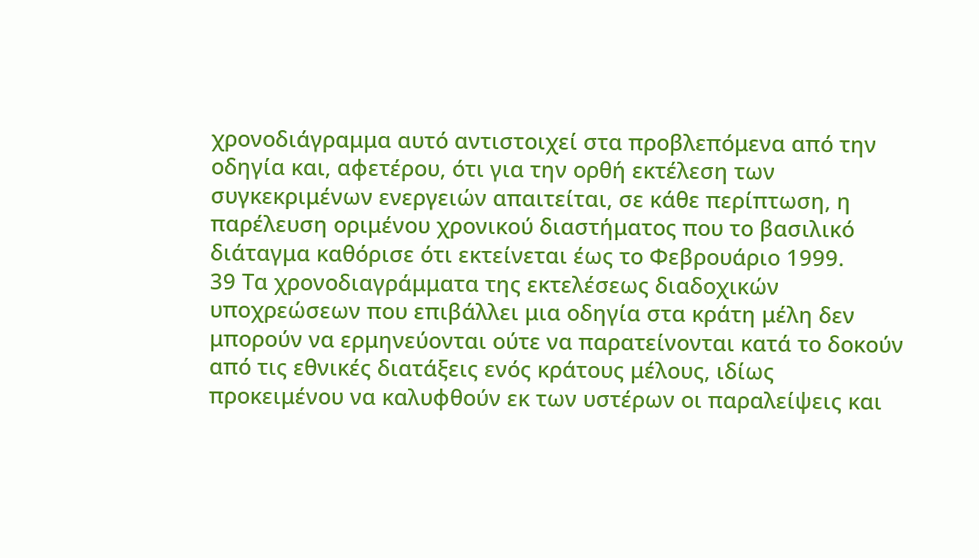χρονοδιάγραμμα αυτό αντιστοιχεί στα προβλεπόμενα από την οδηγία και, αφετέρου, ότι για την ορθή εκτέλεση των συγκεκριμένων ενεργειών απαιτείται, σε κάθε περίπτωση, η παρέλευση οριμένου χρονικού διαστήματος που το βασιλικό διάταγμα καθόρισε ότι εκτείνεται έως το Φεβρουάριο 1999.
39 Τα χρονοδιαγράμματα της εκτελέσεως διαδοχικών υποχρεώσεων που επιβάλλει μια οδηγία στα κράτη μέλη δεν μπορούν να ερμηνεύονται ούτε να παρατείνονται κατά το δοκούν από τις εθνικές διατάξεις ενός κράτους μέλους, ιδίως προκειμένου να καλυφθούν εκ των υστέρων οι παραλείψεις και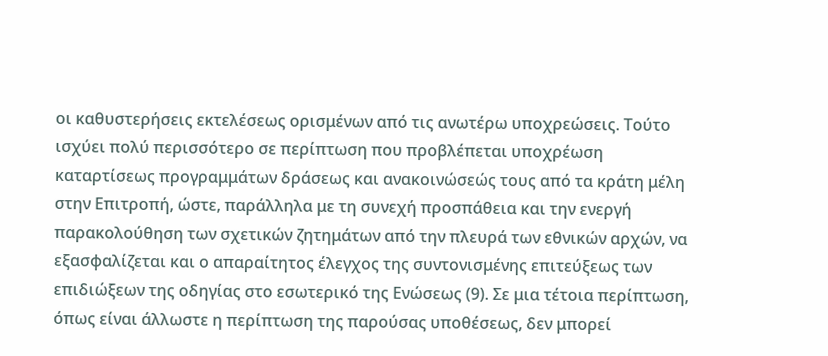οι καθυστερήσεις εκτελέσεως ορισμένων από τις ανωτέρω υποχρεώσεις. Τούτο ισχύει πολύ περισσότερο σε περίπτωση που προβλέπεται υποχρέωση καταρτίσεως προγραμμάτων δράσεως και ανακοινώσεώς τους από τα κράτη μέλη στην Επιτροπή, ώστε, παράλληλα με τη συνεχή προσπάθεια και την ενεργή παρακολούθηση των σχετικών ζητημάτων από την πλευρά των εθνικών αρχών, να εξασφαλίζεται και ο απαραίτητος έλεγχος της συντονισμένης επιτεύξεως των επιδιώξεων της οδηγίας στο εσωτερικό της Ενώσεως (9). Σε μια τέτοια περίπτωση, όπως είναι άλλωστε η περίπτωση της παρούσας υποθέσεως, δεν μπορεί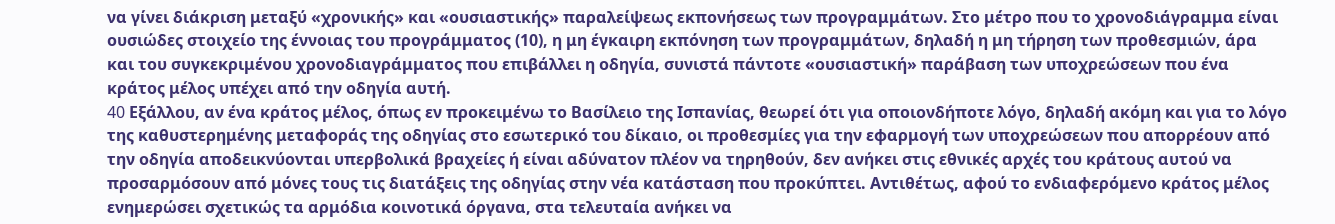να γίνει διάκριση μεταξύ «χρονικής» και «ουσιαστικής» παραλείψεως εκπονήσεως των προγραμμάτων. Στο μέτρο που το χρονοδιάγραμμα είναι ουσιώδες στοιχείο της έννοιας του προγράμματος (10), η μη έγκαιρη εκπόνηση των προγραμμάτων, δηλαδή η μη τήρηση των προθεσμιών, άρα και του συγκεκριμένου χρονοδιαγράμματος που επιβάλλει η οδηγία, συνιστά πάντοτε «ουσιαστική» παράβαση των υποχρεώσεων που ένα κράτος μέλος υπέχει από την οδηγία αυτή.
40 Eξάλλου, αν ένα κράτος μέλος, όπως εν προκειμένω το Βασίλειο της Ισπανίας, θεωρεί ότι για οποιονδήποτε λόγο, δηλαδή ακόμη και για το λόγο της καθυστερημένης μεταφοράς της οδηγίας στο εσωτερικό του δίκαιο, οι προθεσμίες για την εφαρμογή των υποχρεώσεων που απορρέουν από την οδηγία αποδεικνύονται υπερβολικά βραχείες ή είναι αδύνατον πλέον να τηρηθούν, δεν ανήκει στις εθνικές αρχές του κράτους αυτού να προσαρμόσουν από μόνες τους τις διατάξεις της οδηγίας στην νέα κατάσταση που προκύπτει. Αντιθέτως, αφού το ενδιαφερόμενο κράτος μέλος ενημερώσει σχετικώς τα αρμόδια κοινοτικά όργανα, στα τελευταία ανήκει να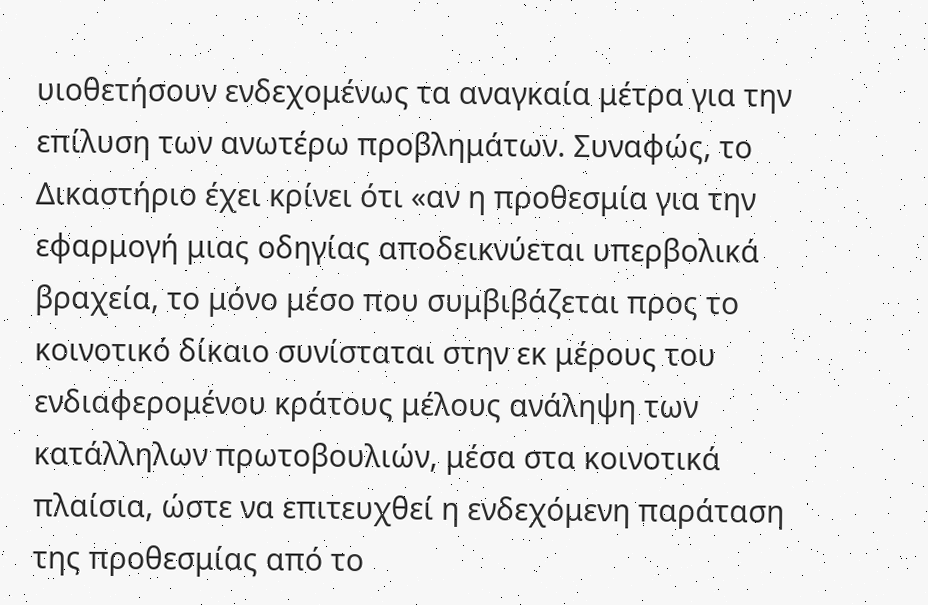υιοθετήσουν ενδεχομένως τα αναγκαία μέτρα για την επίλυση των ανωτέρω προβλημάτων. Συναφώς, το Δικαστήριο έχει κρίνει ότι «αν η προθεσμία για την εφαρμογή μιας οδηγίας αποδεικνύεται υπερβολικά βραχεία, το μόνο μέσο που συμβιβάζεται προς το κοινοτικό δίκαιο συνίσταται στην εκ μέρους του ενδιαφερομένου κράτους μέλους ανάληψη των κατάλληλων πρωτοβουλιών, μέσα στα κοινοτικά πλαίσια, ώστε να επιτευχθεί η ενδεχόμενη παράταση της προθεσμίας από το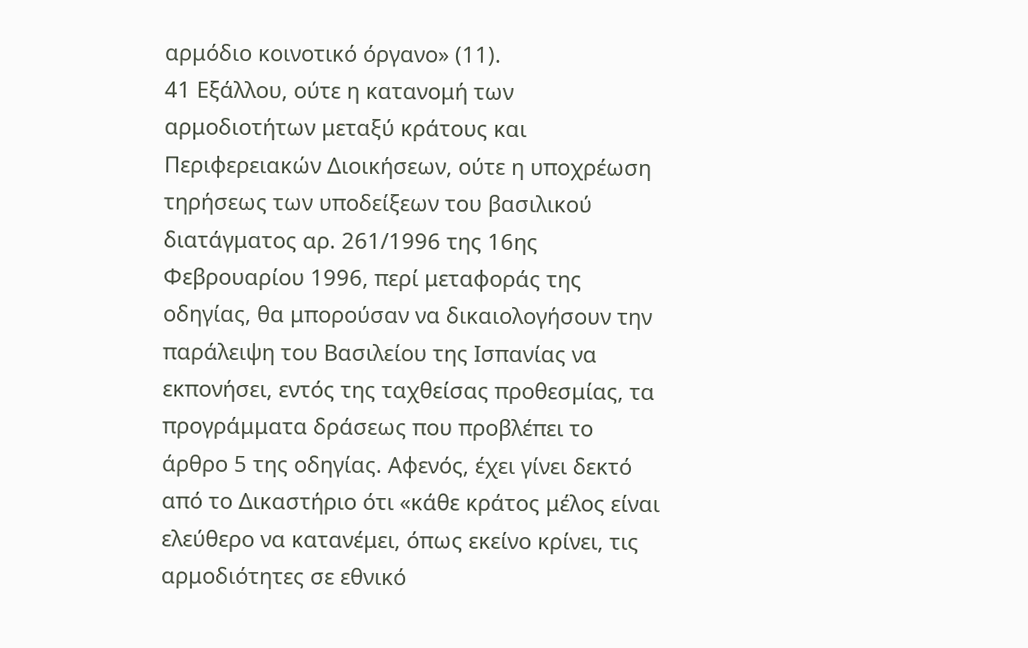αρμόδιο κοινοτικό όργανο» (11).
41 Εξάλλου, ούτε η κατανομή των αρμοδιοτήτων μεταξύ κράτους και Περιφερειακών Διοικήσεων, ούτε η υποχρέωση τηρήσεως των υποδείξεων του βασιλικού διατάγματος αρ. 261/1996 της 16ης Φεβρουαρίου 1996, περί μεταφοράς της οδηγίας, θα μπορούσαν να δικαιολογήσουν την παράλειψη του Βασιλείου της Ισπανίας να εκπονήσει, εντός της ταχθείσας προθεσμίας, τα προγράμματα δράσεως που προβλέπει το άρθρο 5 της οδηγίας. Αφενός, έχει γίνει δεκτό από το Δικαστήριο ότι «κάθε κράτος μέλος είναι ελεύθερο να κατανέμει, όπως εκείνο κρίνει, τις αρμοδιότητες σε εθνικό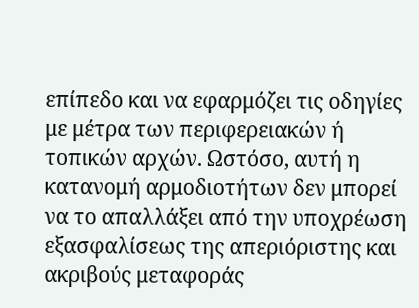επίπεδο και να εφαρμόζει τις οδηγίες με μέτρα των περιφερειακών ή τοπικών αρχών. Ωστόσο, αυτή η κατανομή αρμοδιοτήτων δεν μπορεί να το απαλλάξει από την υποχρέωση εξασφαλίσεως της απεριόριστης και ακριβούς μεταφοράς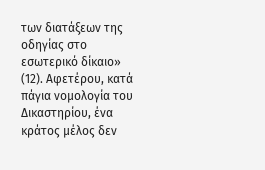των διατάξεων της οδηγίας στο εσωτερικό δίκαιο» (12). Αφετέρου, κατά πάγια νομολογία του Δικαστηρίου, ένα κράτος μέλος δεν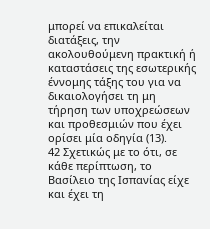μπορεί να επικαλείται διατάξεις, την ακολουθούμενη πρακτική ή καταστάσεις της εσωτερικής έννομης τάξης του για να δικαιολογήσει τη μη τήρηση των υποχρεώσεων και προθεσμιών που έχει ορίσει μία οδηγία (13).
42 Σχετικώς με το ότι, σε κάθε περίπτωση, το Βασίλειο της Ισπανίας είχε και έχει τη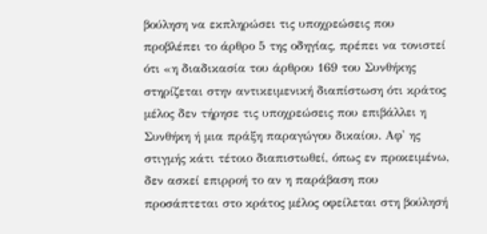βούληση να εκπληρώσει τις υποχρεώσεις που προβλέπει το άρθρο 5 της οδηγίας, πρέπει να τονιστεί ότι «η διαδικασία του άρθρου 169 του Συνθήκης στηρίζεται στην αντικειμενική διαπίστωση ότι κράτος μέλος δεν τήρησε τις υποχρεώσεις που επιβάλλει η Συνθήκη ή μια πράξη παραγώγου δικαίου. Αφ' ης στιγμής κάτι τέτοιο διαπιστωθεί, όπως εν προκειμένω, δεν ασκεί επιρροή το αν η παράβαση που προσάπτεται στο κράτος μέλος οφείλεται στη βούλησή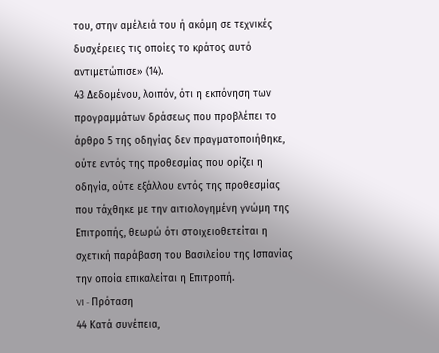του, στην αμέλειά του ή ακόμη σε τεχνικές δυσχέρειες τις οποίες το κράτος αυτό αντιμετώπισε» (14).
43 Δεδομένου, λοιπόν, ότι η εκπόνηση των προγραμμάτων δράσεως που προβλέπει το άρθρο 5 της οδηγίας δεν πραγματοποιήθηκε, ούτε εντός της προθεσμίας που ορίζει η οδηγία, ούτε εξάλλου εντός της προθεσμίας που τάχθηκε με την αιτιολογημένη γνώμη της Επιτροπής, θεωρώ ότι στοιχειοθετείται η σχετική παράβαση του Βασιλείου της Ισπανίας την οποία επικαλείται η Επιτροπή.
VI - Πρόταση
44 Κατά συνέπεια,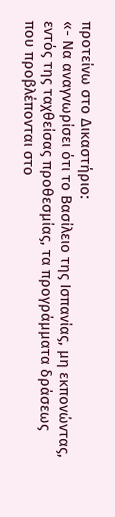προτείνω στο Δικαστήριο:
«- Να αναγνωρίσει ότι το Βασίλειο της Ισπανίας, μη εκπονώντας, εντός της ταχθείσας προθεσμίας, τα προγράμματα δράσεως που προβλέπονται στο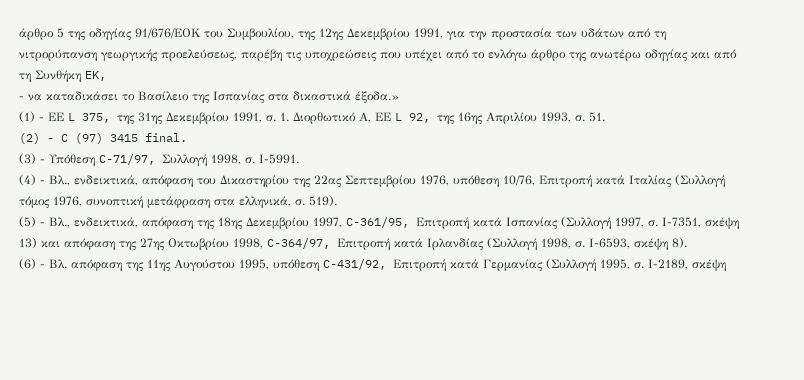άρθρο 5 της οδηγίας 91/676/ΕΟΚ του Συμβουλίου, της 12ης Δεκεμβρίου 1991, για την προστασία των υδάτων από τη νιτρορύπανση γεωργικής προελεύσεως, παρέβη τις υποχρεώσεις που υπέχει από το ενλόγω άρθρο της ανωτέρω οδηγίας και από τη Συνθήκη EK,
- να καταδικάσει το Βασίλειο της Ισπανίας στα δικαστικά έξοδα.»
(1) - ΕΕ L 375, της 31ης Δεκεμβρίου 1991, σ. 1. Διορθωτικό Α, ΕΕ L 92, της 16ης Απριλίου 1993, σ. 51.
(2) - C (97) 3415 final.
(3) - Υπόθεση C-71/97, Συλλογή 1998, σ. Ι-5991.
(4) - Βλ., ενδεικτικά, απόφαση του Δικαστηρίου της 22ας Σεπτεμβρίου 1976, υπόθεση 10/76, Επιτροπή κατά Ιταλίας (Συλλογή τόμος 1976, συνοπτική μετάφραση στα ελληνικά, σ. 519).
(5) - Βλ., ενδεικτικά, απόφαση της 18ης Δεκεμβρίου 1997, C-361/95, Επιτροπή κατά Ισπανίας (Συλλογή 1997, σ. Ι-7351, σκέψη 13) και απόφαση της 27ης Οκτωβρίου 1998, C-364/97, Eπιτροπή κατά Ιρλανδίας (Συλλογή 1998, σ. Ι-6593, σκέψη 8).
(6) - Βλ. απόφαση της 11ης Αυγούστου 1995, υπόθεση C-431/92, Επιτροπή κατά Γερμανίας (Συλλογή 1995, σ. Ι-2189, σκέψη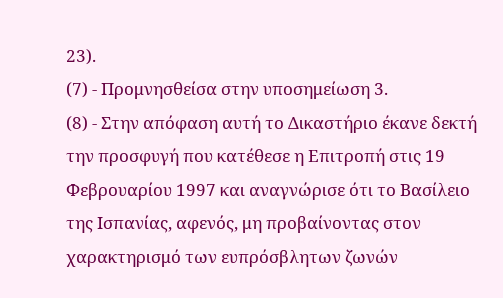23).
(7) - Προμνησθείσα στην υποσημείωση 3.
(8) - Στην απόφαση αυτή το Δικαστήριο έκανε δεκτή την προσφυγή που κατέθεσε η Επιτροπή στις 19 Φεβρουαρίου 1997 και αναγνώρισε ότι το Βασίλειο της Ισπανίας, αφενός, μη προβαίνοντας στον χαρακτηρισμό των ευπρόσβλητων ζωνών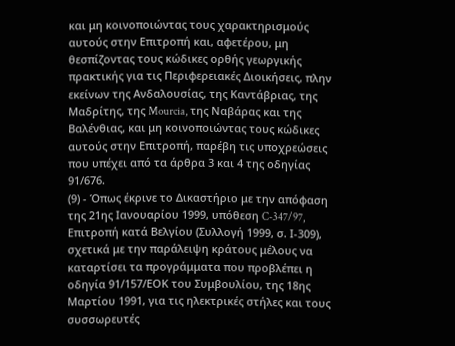και μη κοινοποιώντας τους χαρακτηρισμούς αυτούς στην Επιτροπή και, αφετέρου, μη θεσπίζοντας τους κώδικες ορθής γεωργικής πρακτικής για τις Περιφερειακές Διοικήσεις, πλην εκείνων της Ανδαλουσίας, της Καντάβριας, της Μαδρίτης, της Mourcia, της Ναβάρας και της Βαλένθιας, και μη κοινοποιώντας τους κώδικες αυτούς στην Επιτροπή, παρέβη τις υποχρεώσεις που υπέχει από τα άρθρα 3 και 4 της οδηγίας 91/676.
(9) - Όπως έκρινε το Δικαστήριο με την απόφαση της 21ης Ιανουαρίου 1999, υπόθεση C-347/97, Επιτροπή κατά Βελγίου (Συλλογή 1999, σ. Ι-309), σχετικά με την παράλειψη κράτους μέλους να καταρτίσει τα προγράμματα που προβλέπει η οδηγία 91/157/ΕΟΚ του Συμβουλίου, της 18ης Μαρτίου 1991, για τις ηλεκτρικές στήλες και τους συσσωρευτές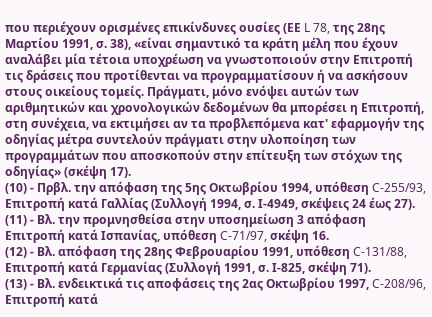που περιέχουν ορισμένες επικίνδυνες ουσίες (ΕΕ L 78, της 28ης Μαρτίου 1991, σ. 38), «είναι σημαντικό τα κράτη μέλη που έχουν αναλάβει μία τέτοια υποχρέωση να γνωστοποιούν στην Επιτροπή τις δράσεις που προτίθενται να προγραμματίσουν ή να ασκήσουν στους οικείους τομείς. Πράγματι, μόνο ενόψει αυτών των αριθμητικών και χρονολογικών δεδομένων θα μπορέσει η Επιτροπή, στη συνέχεια, να εκτιμήσει αν τα προβλεπόμενα κατ' εφαρμογήν της οδηγίας μέτρα συντελούν πράγματι στην υλοποίηση των προγραμμάτων που αποσκοπούν στην επίτευξη των στόχων της οδηγίας» (σκέψη 17).
(10) - Πρβλ. την απόφαση της 5ης Οκτωβρίου 1994, υπόθεση C-255/93, Επιτροπή κατά Γαλλίας (Συλλογή 1994, σ. Ι-4949, σκέψεις 24 έως 27).
(11) - Βλ. την προμνησθείσα στην υποσημείωση 3 απόφαση Επιτροπή κατά Ισπανίας, υπόθεση C-71/97, σκέψη 16.
(12) - Βλ. απόφαση της 28ης Φεβρουαρίου 1991, υπόθεση C-131/88, Επιτροπή κατά Γερμανίας (Συλλογή 1991, σ. Ι-825, σκέψη 71).
(13) - Βλ. ενδεικτικά τις αποφάσεις της 2ας Οκτωβρίου 1997, C-208/96, Επιτροπή κατά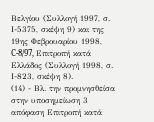Βελγίου (Συλλογή 1997, σ. Ι-5375, σκέψη 9) και της 19ης Φεβρουαρίου 1998, C-8/97, Επιτροπή κατά Ελλάδος (Συλλογή 1998, σ. Ι-823, σκέψη 8).
(14) - Βλ. την προμνησθείσα στην υποσημείωση 3 απόφαση Επιτροπή κατά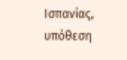Ισπανίας, υπόθεση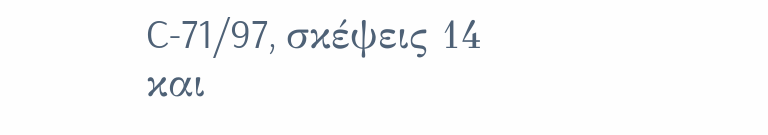C-71/97, σκέψεις 14 και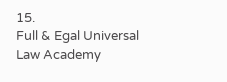15.
Full & Egal Universal Law Academy